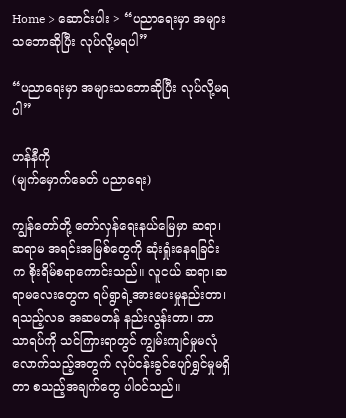Home > ဆောင်းပါး > “ပညာရေးမှာ အများသဘောဆိုပြီး လုပ်လို့မရပါ”

“ပညာရေးမှာ အများသဘောဆိုပြီး လုပ်လို့မရပါ”

ဟန်နီကို
(မျက်မှောက်ခေတ် ပညာရေး)

ကျွန်တော်တို့ တော်လှန်ရေးနယ်မြေမှာ ဆရာ၊ဆရာမ အရင်းအမြစ်တွေကို ဆုံးရှုံးနေရခြင်းက စိုးရိမ်စရာကောင်းသည်။ လူငယ် ဆရာ၊ဆရာမလေးတွေက ရပ်ရွာရဲ့အားပေးမှုနည်းတာ၊ ရသည့်လခ အဆမတန် နည်းလွန်းတာ၊ ဘာသာရပ်ကို သင်ကြားရာတွင် ကျွမ်းကျင်မှုမလုံလောက်သည့်အတွက် လုပ်ငန်းခွင်ပျော်ရွှင်မှုမရှိတာ စသည့်အချက်တွေ ပါဝင်သည်။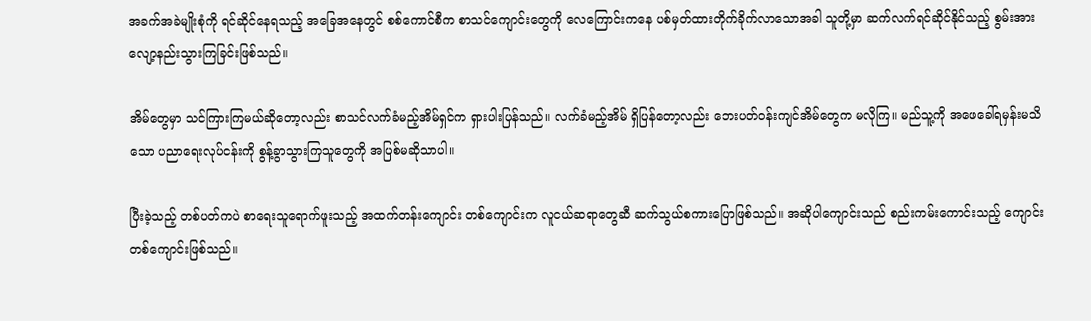အခက်အခဲမျိုးစုံကို ရင်ဆိုင်နေရသည့် အခြေအနေတွင် စစ်ကောင်စီက စာသင်ကျောင်းတွေကို လေကြောင်းကနေ ပစ်မှတ်ထားတိုက်ခိုက်လာသောအခါ သူတို့မှာ ဆက်လက်ရင်ဆိုင်နိုင်သည့် စွမ်းအားလျော့နည်းသွားကြခြင်းဖြစ်သည်။

အိမ်တွေမှာ သင်ကြားကြမယ်ဆိုတော့လည်း စာသင်လက်ခံမည့်အိမ်ရှင်က ရှားပါးပြန်သည်။ လက်ခံမည့်အိမ် ရှိပြန်တော့လည်း ဘေးပတ်ဝန်းကျင်အိမ်တွေက မလိုကြ။ မည်သူ့ကို အဖေခေါ်ရမှန်းမသိသော ပညာရေးလုပ်ငန်းကို စွန့်ခွာသွားကြသူတွေကို အပြစ်မဆိုသာပါ။

ပြီးခဲ့သည့် တစ်ပတ်ကပဲ စာရေးသူရောက်ဖူးသည့် အထက်တန်းကျောင်း တစ်ကျောင်းက လူငယ်ဆရာတွေဆီ ဆက်သွယ်စကားပြောဖြစ်သည်။ အဆိုပါကျောင်းသည် စည်းကမ်းကောင်းသည့် ကျောင်းတစ်ကျောင်းဖြစ်သည်။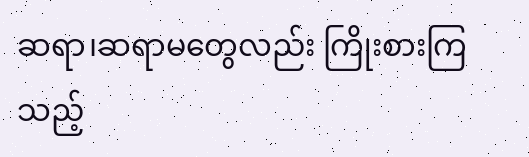ဆရာ၊ဆရာမတွေလည်း ကြိုးစားကြသည့်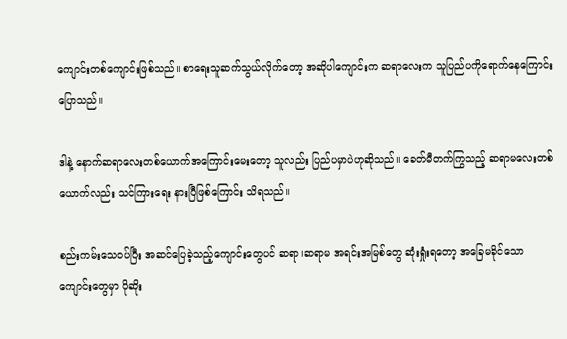ကျောင်းတစ်ကျောင်းဖြစ်သည်။ စာရေးသူဆက်သွယ်လိုက်တော့ အဆိုပါကျောင်းက ဆရာလေးက သူပြည်ပကိုရောက်နေကြောင်း ပြောသည်။

ဒါနဲ့ နောက်ဆရာလေးတစ်ယောက်အကြောင်းမေးတော့ သူလည်း ပြည်ပမှာပဲဟုဆိုသည်။ ခေတ်မီတက်ကြွသည့် ဆရာမလေးတစ်ယောက်လည်း သင်ကြားရေး နားပြီဖြစ်ကြောင်း သိရသည်။

စည်းကမ်းသေဝပ်ပြီး အဆင်ပြေခဲ့သည့်ကျောင်းတွေပင် ဆရာ၊ဆရာမ အရင်းအမြစ်တွေ ဆုံးရှုံးရတော့ အခြေမခိုင်သော ကျောင်းတွေမှာ ပိုဆိုး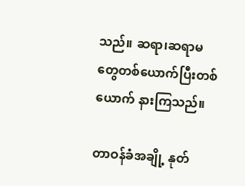သည်။ ဆရာ၊ဆရာမတွေတစ်ယောက်ပြီးတစ်ယောက် နားကြသည်။

တာဝန်ခံအချို့ နုတ်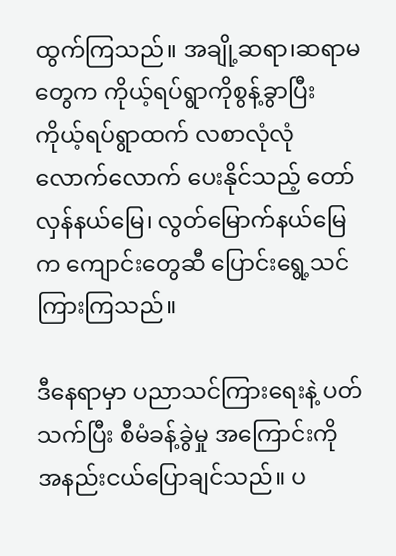ထွက်ကြသည်။ အချို့ဆရာ၊ဆရာမတွေက ကိုယ့်ရပ်ရွာကိုစွန့်ခွာပြီး ကိုယ့်ရပ်ရွာထက် လစာလုံလုံလောက်လောက် ပေးနိုင်သည့် တော်လှန်နယ်မြေ၊ လွတ်မြောက်နယ်မြေက ကျောင်းတွေဆီ ပြောင်းရွေ့သင်ကြားကြသည်။

ဒီနေရာမှာ ပညာသင်ကြားရေးနဲ့ ပတ်သက်ပြီး စီမံခန့်ခွဲမှု အကြောင်းကို အနည်းငယ်ပြောချင်သည်။ ပ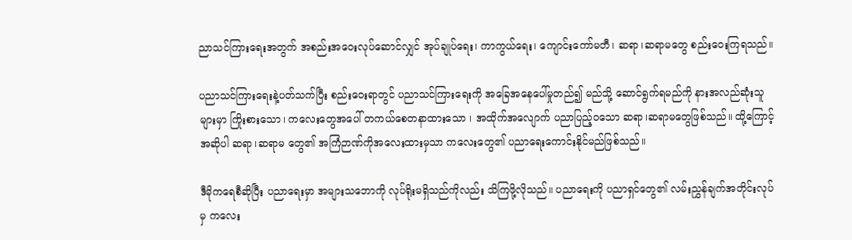ညာသင်ကြားရေးအတွက် အစည်းအဝေးလုပ်ဆောင်လျှင် အုပ်ချုပ်ရေး၊ ကာကွယ်ရေး၊ ကျောင်းကော်မတီ၊ ဆရာ၊ဆရာမတွေ စည်းဝေးကြရသည်။

ပညာသင်ကြားရေးနဲ့ပတ်သက်ပြီး စည်းဝေးရာတွင် ပညာသင်ကြားရေးကို အခြေအနေပေါ်မှုတည်၍ မည်သို့ ဆောင်ရွက်ရမည်ကို နားအလည်ဆုံးသူများမှာ ကြိုးစားသော၊ ကလေးတွေအပေါ် တကယ်စေတနာထားသော ၊ အထိုက်အလျောက် ပညာပြည့်ဝသော ဆရာ၊ဆရာမတွေဖြစ်သည်။ ထို့ကြောင့် အဆိုပါ ဆရာ၊ဆရာမ တွေ၏ အကြံဉာဏ်ကိုအလေးထားမှသာ ကလေးတွေ၏ ပညာရေးကောင်းနိုင်မည်ဖြစ်သည်။

ဒီမိုကရေစီဆိုပြီး ပညာရေးမှာ အများသဘောကို လုပ်ရိုးမရှိသည်ကိုလည်း သိကြဖို့လိုသည်။ ပညာရေးကို ပညာရှင်တွေ၏ လမ်းညွှန်ချက်အတိုင်းလုပ်မှ ကလေး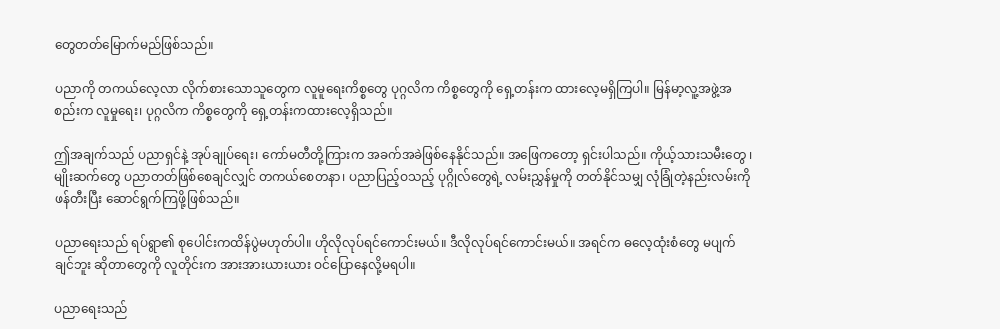တွေတတ်မြောက်မည်ဖြစ်သည်။

ပညာကို တကယ်လေ့လာ လိုက်စားသောသူတွေက လူမူရေးကိစ္စတွေ ပုဂ္ဂလိက ကိစ္စတွေကို ရှေ့တန်းက ထားလေ့မရှိကြပါ။ မြန်မာ့လူ့အဖွဲ့အစည်းက လူမှုရေး၊ ပုဂ္ဂလိက ကိစ္စတွေကို ရှေ့တန်းကထားလေ့ရှိသည်။

ဤအချက်သည် ပညာရှင်နဲ့ အုပ်ချုပ်ရေး၊ ကော်မတီတို့ကြားက အခက်အခဲဖြစ်နေနိုင်သည်။ အဖြေကတော့ ရှင်းပါသည်။ ကိုယ့်သားသမီးတွေ ၊ မျိုးဆက်တွေ ပညာတတ်ဖြစ်စေချင်လျှင် တကယ်စေတနာ၊ ပညာပြည့်ဝသည့် ပုဂ္ဂိုလ်တွေရဲ့ လမ်းညွှန်မှုကို တတ်နိုင်သမျှ လုံခြုံတဲ့နည်းလမ်းကို ဖန်တီးပြီး ဆောင်ရွက်ကြဖို့ဖြစ်သည်။

ပညာရေးသည် ရပ်ရွာ၏ စုပေါင်းကထိန်ပွဲမဟုတ်ပါ။ ဟိုလိုလုပ်ရင်ကောင်းမယ်။ ဒီလိုလုပ်ရင်ကောင်းမယ်။ အရင်က ဓလေ့ထုံးစံတွေ မပျက်ချင်ဘူး ဆိုတာတွေကို လူတိုင်းက အားအားယားယား ဝင်ပြောနေလို့မရပါ။

ပညာရေးသည်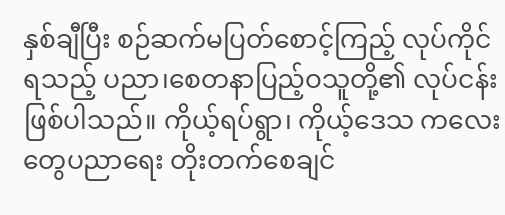နှစ်ချီပြီး စဉ်ဆက်မပြတ်စောင့်ကြည့် လုပ်ကိုင်ရသည့် ပညာ၊စေတနာပြည့်ဝသူတို့၏ လုပ်ငန်းဖြစ်ပါသည်။ ကိုယ့်ရပ်ရွာ၊ ကိုယ့်ဒေသ ကလေးတွေပညာရေး တိုးတက်စေချင်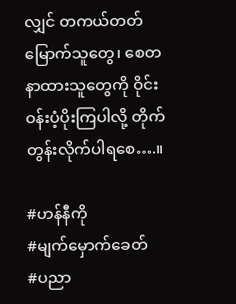လျှင် တကယ်တတ်မြောက်သူတွေ၊ စေတနာထားသူတွေကို ဝိုင်းဝန်းပံ့ပိုးကြပါလို့ တိုက်တွန်းလိုက်ပါရစေ….။

#ဟန်နီကို
#မျက်မှောက်ခေတ်
#ပညာ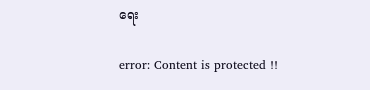ရေး

error: Content is protected !!